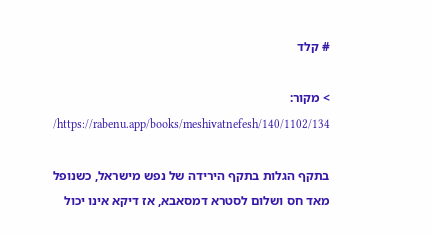# קלד

> מקור: https://rabenu.app/books/meshivatnefesh/140/1102/134/

בתקף הגלות בתקף הירידה של נפש מישראל, כשנופל מאד חס ושלום לסטרא דמסאבא, אז דיקא אינו יכול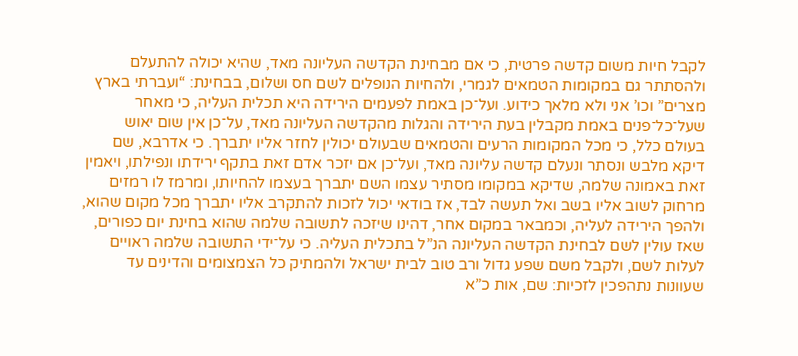לקבל חיות משום קדשה פרטית, כי אם מבחינת הקדשה העליונה מאד, שהיא יכולה להתעלם ולהסתתר גם במקומות הטמאים לגמרי, ולהחיות הנופלים לשם חס ושלום, בבחינת: “ועברתי בארץ מצרים” וכו’ אני ולא מלאך כידוע. ועל־כן באמת לפעמים הירידה היא תכלית העליה, כי מאחר שעל־כל־פנים באמת מקבלין בעת הירידה והגלות מהקדשה העליונה מאד, על־כן אין שום יאוש בעולם כלל, כי מכל המקומות הרעים והטמאים שבעולם יכולין לחזר אליו יתברך. כי אדרבא, שם דיקא מלבש ונסתר ונעלם קדשה עליונה מאד, ועל־כן אם יזכר אדם זאת בתקף ירידתו ונפילתו, ויאמין זאת באמונה שלמה, שדיקא במקומו מסתיר עצמו השם יתברך בעצמו להחיותו, ומרמז לו רמזים מרחוק לשוב אליו בשב ואל תעשה לבד, אז בודאי יכול לזכות להתקרב אליו יתברך מכל מקום שהוא, ולהפך הירידה לעליה, וכמבאר במקום אחר, דהינו שיזכה לתשובה שלמה שהוא בחינת יום כפורים, שאז עולין לשם לבחינת הקדשה העליונה הנ”ל בתכלית העליה. כי על־ידי התשובה שלמה ראויים לעלות לשם, ולקבל משם שפע גדול ורב טוב לבית ישראל ולהמתיק כל הצמצומים והדינים עד שעוונות נתהפכין לזכיות: שם, אות כ”א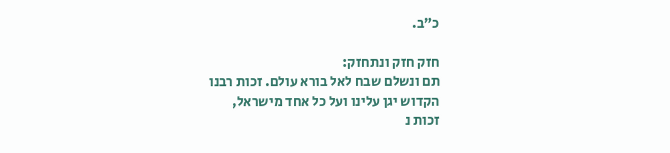כ”ב.

חזק חזק ונתחזק:
תם ונשלם שבח לאל בורא עולם. זכות רבנו
הקדוש יגן עלינו ועל כל אחד מישראל,
זכות נ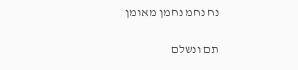נח נחמ נחמן מאומן

תם ונשלם